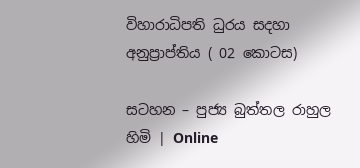විහාරාධිපති ධුරය සදහා අනුප්‍රාප්තිය ( 02 කොටස)

සටහන – පුජ්‍ය බුත්තල රාහුල හිමි | Online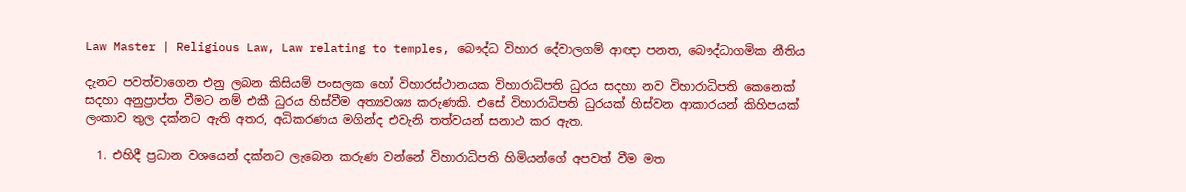Law Master | Religious Law, Law relating to temples, බෞද්ධ විහාර දේවාලගම් ආඥා පනත, බෞද්ධාගමික නීතිය

දැනට පවත්වාගෙන එනු ලබන කිසියම් පංසලක හෝ විහාරස්ථානයක විහාරාධිපති ධුරය සදහා නව විහාරාධිපති කෙනෙක් සදහා අනුප්‍රාප්ත වීමට නම් එකී ධුරය හිස්වීම අත්‍යවශ්‍ය කරුණකි. එසේ විහාරාධිපති ධුරයක් හිස්වන ආකාරයන් කිහිපයක් ලංකාව තුල දක්නට ඇති අතර, අධිකරණය මගින්ද එවැනි තත්වයන් සනාථ කර ඇත.

  1. එහිදී ප්‍රධාන වශයෙන් දක්නට ලැබෙන කරුණ වන්නේ විහාරාධිපති හිමියන්ගේ අපවත් වීම මත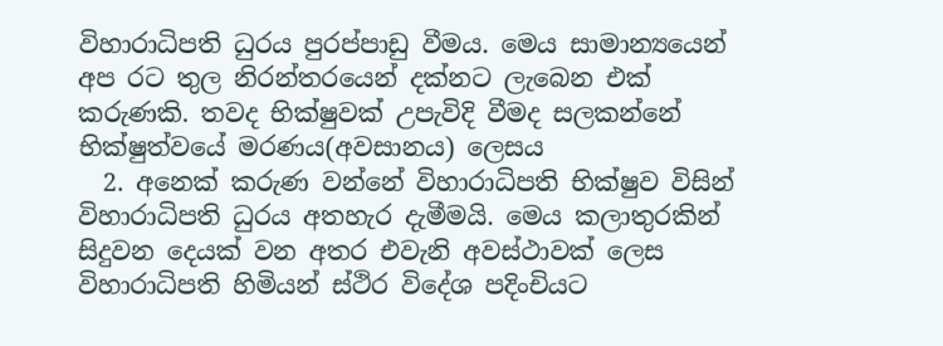විහාරාධිපති ධුරය පුරප්පාඩු වීමය. මෙය සාමාන්‍යයෙන් අප රට තුල නිරන්තරයෙන් දක්නට ලැබෙන එක් කරුණකි. තවද භික්ෂුවක් උපැවිදි වීමද සලකන්නේ භික්ෂුත්වයේ මරණය(අවසානය) ලෙසය
  2. අනෙක් කරුණ වන්නේ විහාරාධිපති භික්ෂුව විසින් විහාරාධිපති ධුරය අතහැර දැමීමයි. මෙය කලාතුරකින් සිදුවන දෙයක් වන අතර එවැනි අවස්ථාවක් ලෙස විහාරාධිපති හිමියන් ස්ථිර විදේශ පදිංචියට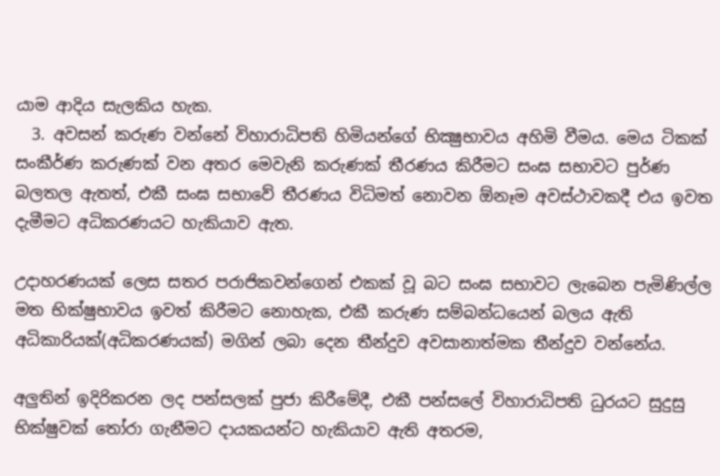යාම ආදිය සැලකිය හැක.
  3. අවසන් කරුණ වන්නේ විහාරාධිපති හිමියන්ගේ භික්‍ෂුභාවය අහිමි වීමය. මෙය ටිකක් සංකීර්ණ කරුණක් වන අතර මෙවැනි කරුණක් තීරණය කිරීමට සංඝ සභාවට පුර්ණ බලතල ඇතත්, එකී සංඝ සභාවේ තීරණය විධිමත් නොවන ඕනෑම අවස්ථාවකදී එය ඉවත දැමීමට අධිකරණයට හැකියාව ඇත.

උදාහරණයක් ලෙස සතර පරාජිකවන්ගෙන් එකක් වූ බට සංඝ සභාවට ලැබෙන පැමිණිල්ල මත භික්ෂුභාවය ඉවත් කිරීමට නොහැක, එකී කරුණ සම්බන්ධයෙන් බලය ඇති අධිකාරියක්(අධිකරණයක්) මගින් ලබා දෙන තීන්දුව අවසානාත්මක තීන්දුව වන්නේය.

අලුතින් ඉදිරිකරන ලද පන්සලක් පුජා කිරීමේදී, එකී පන්සලේ විහාරාධිපති ධුරයට සුදුසු භික්ෂුවක් තෝරා ගැනීමට දායකයන්ට හැකියාව ඇති අතරම,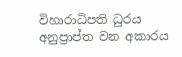විහාරාධිපති ධුරය අනුප්‍රාප්ත වන අකාරය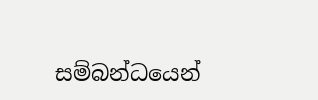සම්බන්ධයෙන්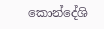කොන්දේශි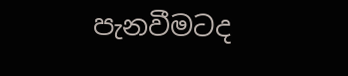පැනවීමටද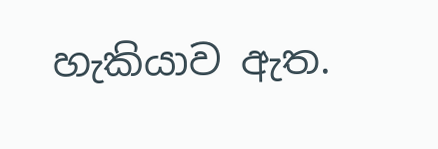හැකියාව ඇත.